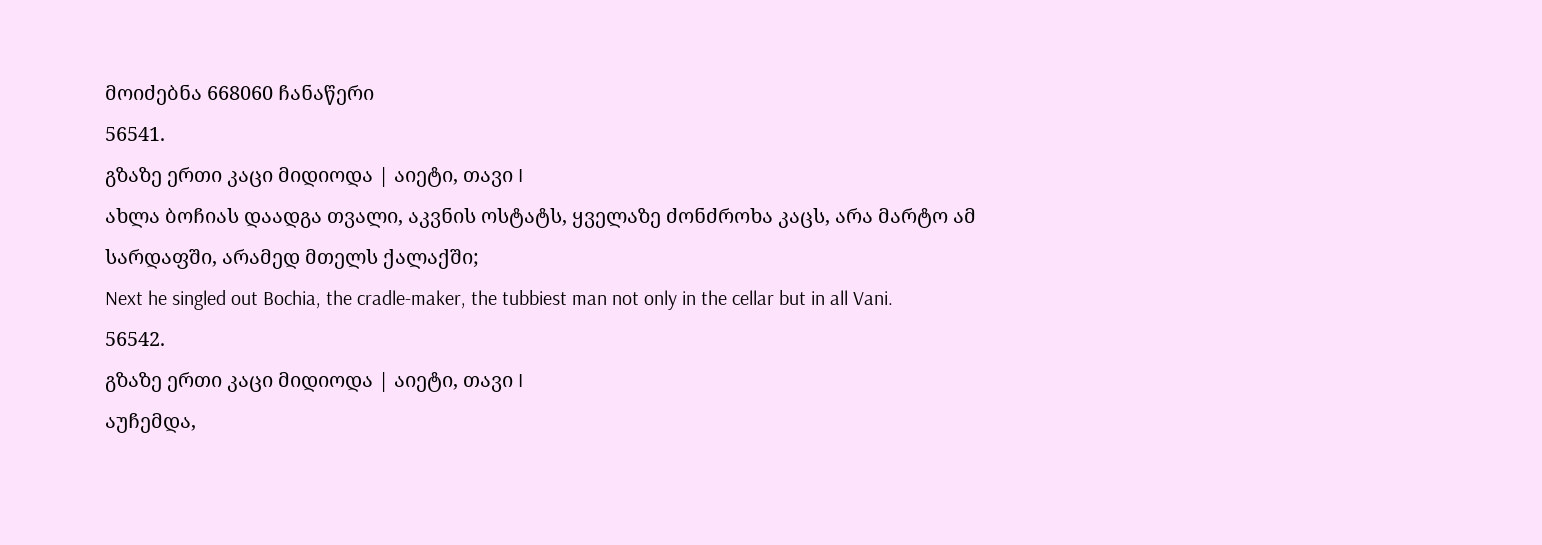მოიძებნა 668060 ჩანაწერი
56541.
გზაზე ერთი კაცი მიდიოდა | აიეტი, თავი I
ახლა ბოჩიას დაადგა თვალი, აკვნის ოსტატს, ყველაზე ძონძროხა კაცს, არა მარტო ამ სარდაფში, არამედ მთელს ქალაქში;
Next he singled out Bochia, the cradle-maker, the tubbiest man not only in the cellar but in all Vani.
56542.
გზაზე ერთი კაცი მიდიოდა | აიეტი, თავი I
აუჩემდა,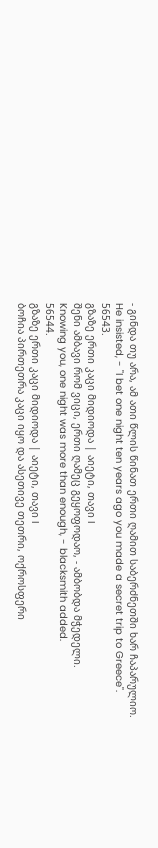- გინდა თუ არა, ამ ათი წლის წინათ ერთი ღამით საბერძნეთში ხარ ჩაპარულიო.
He insisted, - "I bet one night ten years ago you made a secret trip to Greece".
56543.
გზაზე ერთი კაცი მიდიოდა | აიეტი, თავი I
შენი ამბავი რომ ვიცი, ერთი ღამეც გეყოფოდაო, - ამბობდა მჭედელი.
Knowing you, one night was more than enough, - blacksmith added.
56544.
გზაზე ერთი კაცი მიდიოდა | აიეტი, თავი I
ბოჩია პირთეთრა კაცი იყო და ასეთივე თეთრი, ოქროსფერი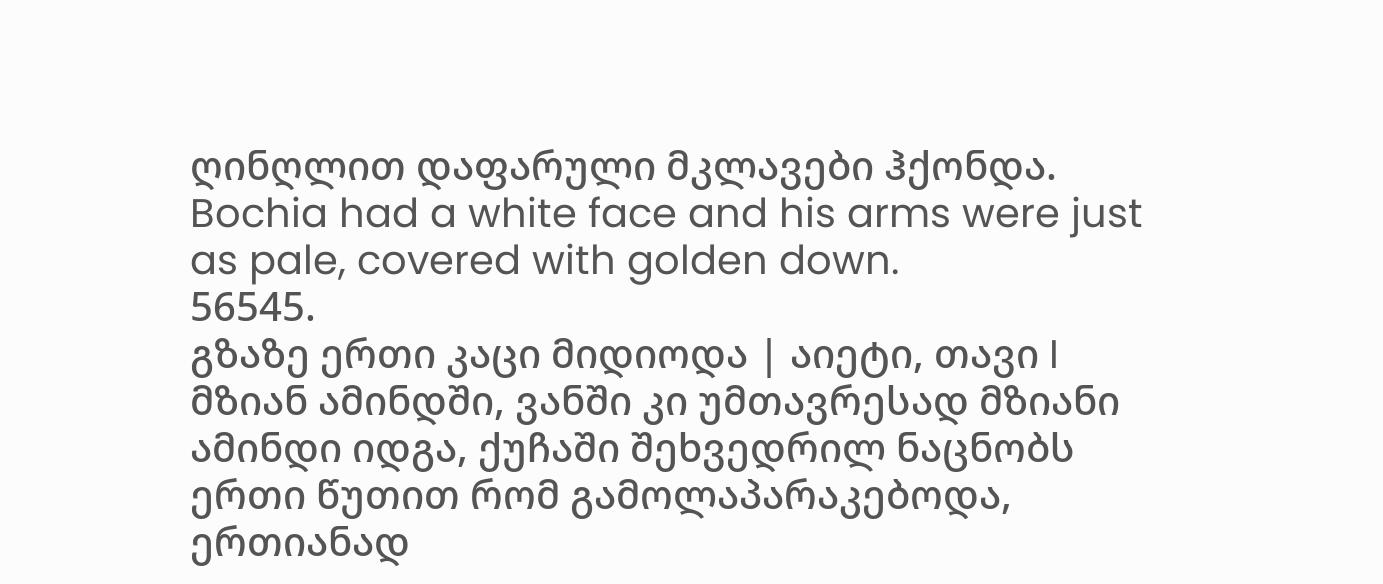ღინღლით დაფარული მკლავები ჰქონდა.
Bochia had a white face and his arms were just as pale, covered with golden down.
56545.
გზაზე ერთი კაცი მიდიოდა | აიეტი, თავი I
მზიან ამინდში, ვანში კი უმთავრესად მზიანი ამინდი იდგა, ქუჩაში შეხვედრილ ნაცნობს ერთი წუთით რომ გამოლაპარაკებოდა, ერთიანად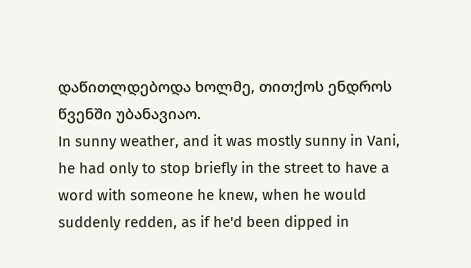დაწითლდებოდა ხოლმე, თითქოს ენდროს წვენში უბანავიაო.
In sunny weather, and it was mostly sunny in Vani, he had only to stop briefly in the street to have a word with someone he knew, when he would suddenly redden, as if he'd been dipped in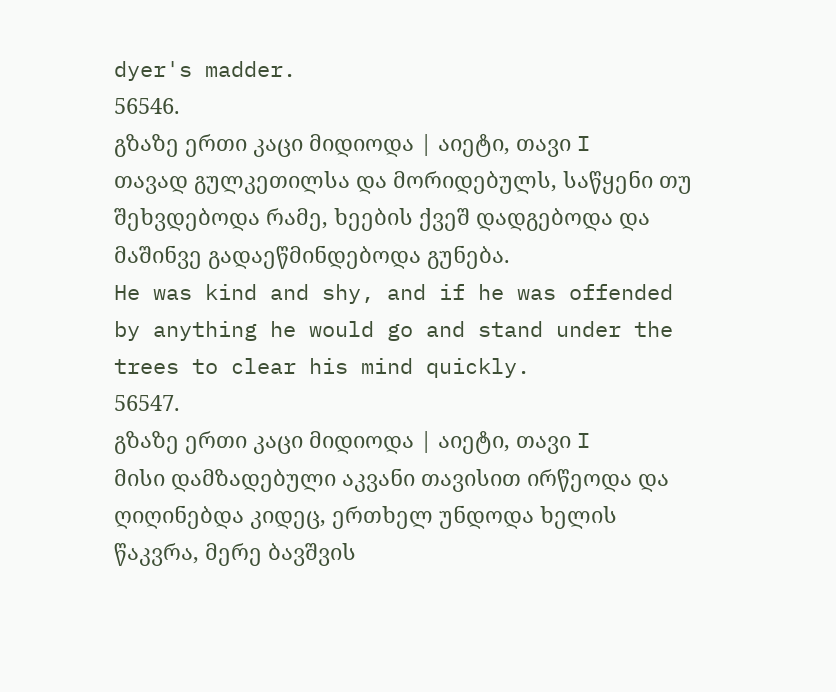dyer's madder.
56546.
გზაზე ერთი კაცი მიდიოდა | აიეტი, თავი I
თავად გულკეთილსა და მორიდებულს, საწყენი თუ შეხვდებოდა რამე, ხეების ქვეშ დადგებოდა და მაშინვე გადაეწმინდებოდა გუნება.
He was kind and shy, and if he was offended by anything he would go and stand under the trees to clear his mind quickly.
56547.
გზაზე ერთი კაცი მიდიოდა | აიეტი, თავი I
მისი დამზადებული აკვანი თავისით ირწეოდა და ღიღინებდა კიდეც, ერთხელ უნდოდა ხელის წაკვრა, მერე ბავშვის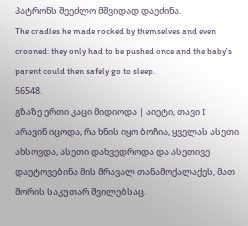პატრონს შეეძლო მშვიდად დაეძინა.
The cradles he made rocked by themselves and even crooned: they only had to be pushed once and the baby's parent could then safely go to sleep.
56548.
გზაზე ერთი კაცი მიდიოდა | აიეტი, თავი I
არავინ იცოდა, რა ხნის იყო ბოჩია, ყველას ასეთი ახსოვდა, ასეთი დახვედროდა და ასეთივე დაეტოვებინა მის მრავალ თანამოქალაქეს, მათ შორის საკუთარ შვილებსაც.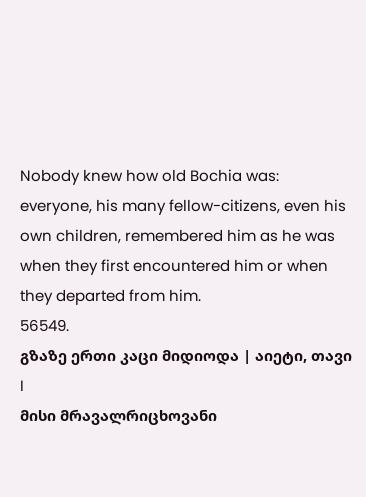Nobody knew how old Bochia was: everyone, his many fellow-citizens, even his own children, remembered him as he was when they first encountered him or when they departed from him.
56549.
გზაზე ერთი კაცი მიდიოდა | აიეტი, თავი I
მისი მრავალრიცხოვანი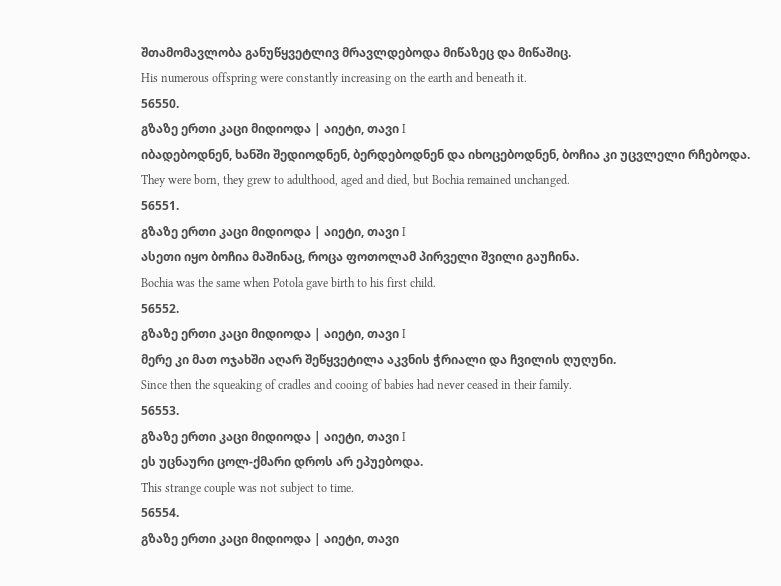შთამომავლობა განუწყვეტლივ მრავლდებოდა მიწაზეც და მიწაშიც.
His numerous offspring were constantly increasing on the earth and beneath it.
56550.
გზაზე ერთი კაცი მიდიოდა | აიეტი, თავი I
იბადებოდნენ, ხანში შედიოდნენ, ბერდებოდნენ და იხოცებოდნენ, ბოჩია კი უცვლელი რჩებოდა.
They were born, they grew to adulthood, aged and died, but Bochia remained unchanged.
56551.
გზაზე ერთი კაცი მიდიოდა | აიეტი, თავი I
ასეთი იყო ბოჩია მაშინაც, როცა ფოთოლამ პირველი შვილი გაუჩინა.
Bochia was the same when Potola gave birth to his first child.
56552.
გზაზე ერთი კაცი მიდიოდა | აიეტი, თავი I
მერე კი მათ ოჯახში აღარ შეწყვეტილა აკვნის ჭრიალი და ჩვილის ღუღუნი.
Since then the squeaking of cradles and cooing of babies had never ceased in their family.
56553.
გზაზე ერთი კაცი მიდიოდა | აიეტი, თავი I
ეს უცნაური ცოლ-ქმარი დროს არ ეპუებოდა.
This strange couple was not subject to time.
56554.
გზაზე ერთი კაცი მიდიოდა | აიეტი, თავი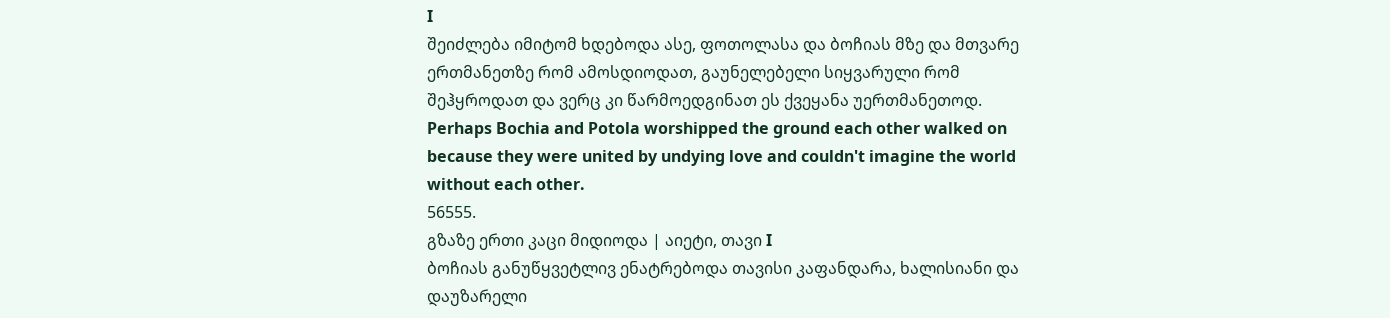I
შეიძლება იმიტომ ხდებოდა ასე, ფოთოლასა და ბოჩიას მზე და მთვარე ერთმანეთზე რომ ამოსდიოდათ, გაუნელებელი სიყვარული რომ შეჰყროდათ და ვერც კი წარმოედგინათ ეს ქვეყანა უერთმანეთოდ.
Perhaps Bochia and Potola worshipped the ground each other walked on because they were united by undying love and couldn't imagine the world without each other.
56555.
გზაზე ერთი კაცი მიდიოდა | აიეტი, თავი I
ბოჩიას განუწყვეტლივ ენატრებოდა თავისი კაფანდარა, ხალისიანი და დაუზარელი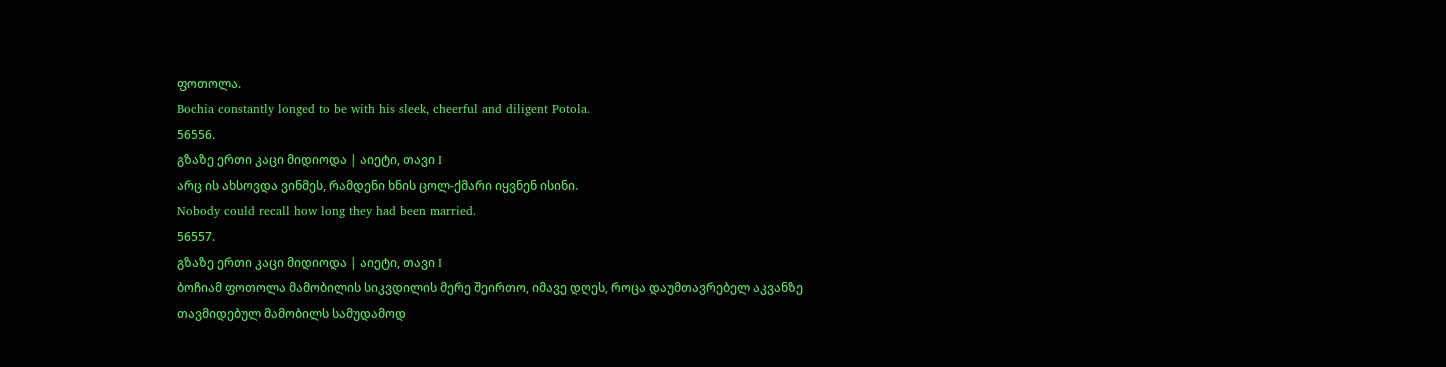ფოთოლა.
Bochia constantly longed to be with his sleek, cheerful and diligent Potola.
56556.
გზაზე ერთი კაცი მიდიოდა | აიეტი, თავი I
არც ის ახსოვდა ვინმეს, რამდენი ხნის ცოლ-ქმარი იყვნენ ისინი.
Nobody could recall how long they had been married.
56557.
გზაზე ერთი კაცი მიდიოდა | აიეტი, თავი I
ბოჩიამ ფოთოლა მამობილის სიკვდილის მერე შეირთო, იმავე დღეს, როცა დაუმთავრებელ აკვანზე თავმიდებულ მამობილს სამუდამოდ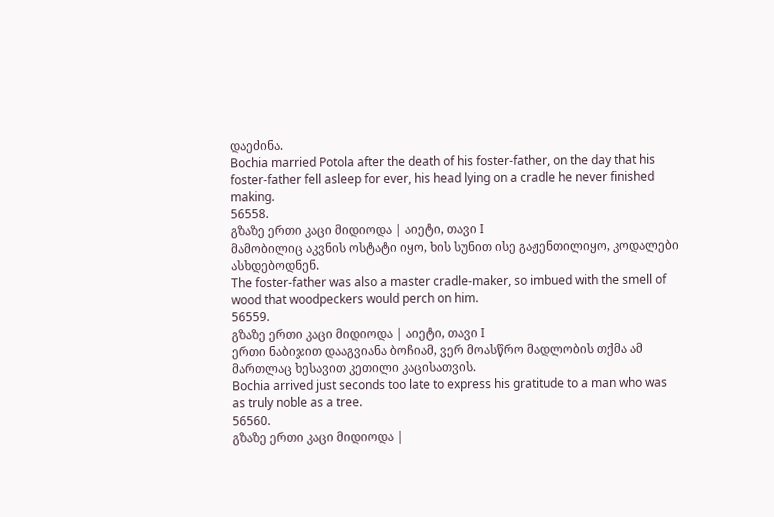დაეძინა.
Bochia married Potola after the death of his foster-father, on the day that his foster-father fell asleep for ever, his head lying on a cradle he never finished making.
56558.
გზაზე ერთი კაცი მიდიოდა | აიეტი, თავი I
მამობილიც აკვნის ოსტატი იყო, ხის სუნით ისე გაჟენთილიყო, კოდალები ასხდებოდნენ.
The foster-father was also a master cradle-maker, so imbued with the smell of wood that woodpeckers would perch on him.
56559.
გზაზე ერთი კაცი მიდიოდა | აიეტი, თავი I
ერთი ნაბიჯით დააგვიანა ბოჩიამ, ვერ მოასწრო მადლობის თქმა ამ მართლაც ხესავით კეთილი კაცისათვის.
Bochia arrived just seconds too late to express his gratitude to a man who was as truly noble as a tree.
56560.
გზაზე ერთი კაცი მიდიოდა |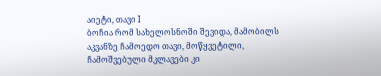აიეტი, თავი I
ბოჩია რომ სახელოსნოში შევიდა, მამობილს აკვანზე ჩამოედო თავი, მოწყვეტილი, ჩამოშვებული მკლავები კი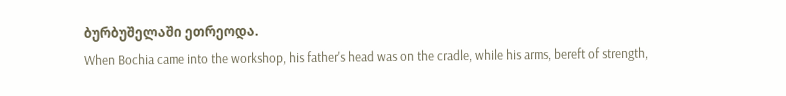ბურბუშელაში ეთრეოდა.
When Bochia came into the workshop, his father's head was on the cradle, while his arms, bereft of strength,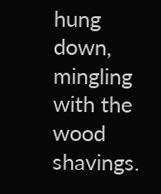hung down, mingling with the wood shavings.